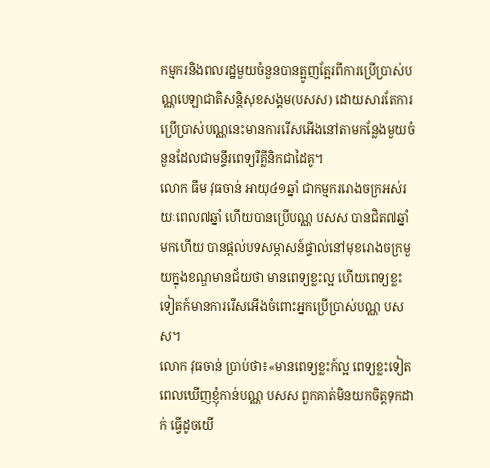កម្មករនិងពលរដ្ឋមួយចំនួនបានត្អូញត្អែរពីការប្រើប្រាស់បណ្ណបេឡាជាតិសន្ដិសុខសង្គម(បសស) ដោយសារតែការប្រើប្រាស់បណ្ណនេះមានការរើសអើងនៅតាមកន្លែងមួយចំនួនដែលជាមន្ទីរពេទ្យរឺគ្លីនិកជាដៃគូ។
លោក ធីម វុធចាន់ អាយុ៤១ឆ្នាំ ជាកម្មកររោងចក្រអស់រយៈពេល៧ឆ្នាំ ហើយបានប្រើបណ្ណ បសស បានជិត៧ឆ្នាំមកហើយ បានផ្ដល់បទសម្ភាសន៍ផ្ទាល់នៅមុខរោងចក្រមួយក្នុងខណ្ឌមានជ័យថា មានពេទ្យខ្លះល្អ ហើយពេទ្យខ្លះទៀតក៍មានការរើសអើងចំពោះអ្នកប្រើប្រាស់បណ្ណ បសស។
លោក វុធចាន់ ប្រាប់ថា៖«មានពេទ្យខ្លះក៍ល្អ ពេទ្យខ្លះទៀតពេលឃើញខ្ញុំកាន់បណ្ណ បសស ពួកគាត់មិនយកចិត្តទុកដាក់ ធ្វើដូចយើ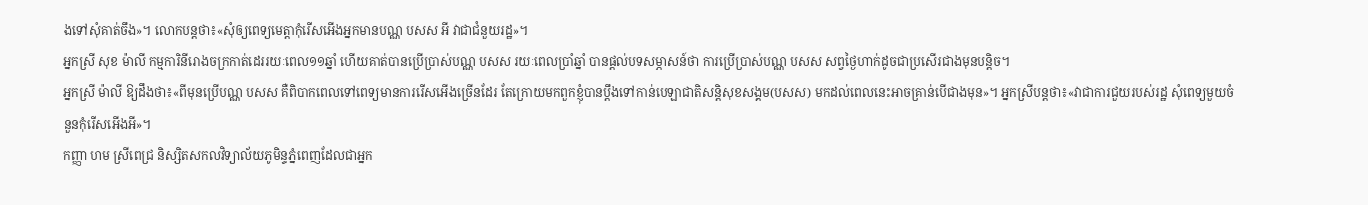ងទៅសុំគាត់ចឹង»។ លោកបន្តថា៖«សុំឲ្យពេទ្យមេត្ដាកុំរើសអើងអ្នកមានបណ្ណ បសស អី វាជាជំនួយរដ្ឋ»។
អ្នកស្រី សុខ ម៉ាលី កម្មការិនីរោងចក្រកាត់ដេររយៈពេល១១ឆ្នាំ ហើយគាត់បានប្រើប្រាស់បណ្ណ បសស រយៈពេលប្រាំឆ្នាំ បានផ្ដល់បទសម្ភាសន៍ថា ការប្រើប្រាស់បណ្ណ បសស សព្វថ្ងៃហាក់ដូចជាប្រសើរជាងមុនបន្តិច។
អ្នកស្រី ម៉ាលី ឱ្យដឹងថា៖«ពីមុនប្រើបណ្ណ បសស គឺពិបាកពេលទៅពេទ្យមានការរើសអើងច្រើនដែរ តែក្រោយមកពួកខ្ញុំបានប្ដឹងទៅកាន់បេឡាជាតិសន្ដិសុខសង្គម(បសស) មកដល់ពេលនេះអាចគ្រាន់បើជាងមុន»។ អ្នកស្រីបន្ដថា៖«វាជាការជួយរបស់រដ្ឋ សុំពេទ្យមួយចំនួនកុំរើសអើងអី»។
កញ្ញា ហម ស្រីពេជ្រ និស្សិតសកលវិទ្យាល័យភូមិន្ទភ្នំពេញដែលជាអ្នក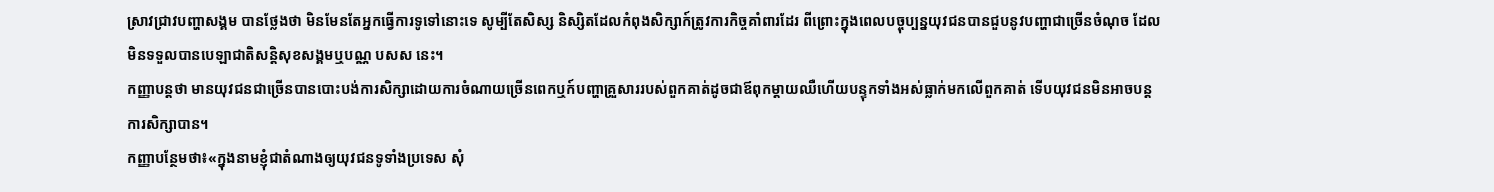ស្រាវជ្រាវបញ្ហាសង្គម បានថ្លែងថា មិនមែនតែអ្នកធ្វើការទូទៅនោះទេ សូម្បីតែសិស្ស និស្សិតដែលកំពុងសិក្សាក៍ត្រូវការកិច្ចគាំពារដែរ ពីព្រោះក្នុងពេលបច្ចុប្បន្នយុវជនបានជួបនូវបញ្ហាជាច្រើនចំណុច ដែលមិនទទួលបានបេឡាជាតិសន្ដិសុខសង្គមឬបណ្ណ បសស នេះ។
កញ្ញាបន្ដថា មានយុវជនជាច្រើនបានបោះបង់ការសិក្សាដោយការចំណាយច្រើនពេកឬក៍បញ្ហាគ្រួសាររបស់ពួកគាត់ដូចជាឪពុកម្ដាយឈឺហើយបន្ទុកទាំងអស់ធ្លាក់មកលើពួកគាត់ ទើបយុវជនមិនអាចបន្ដការសិក្សាបាន។
កញ្ញាបន្ថែមថា៖«ក្នុងនាមខ្ញុំជាតំណាងឲ្យយុវជនទូទាំងប្រទេស សុំ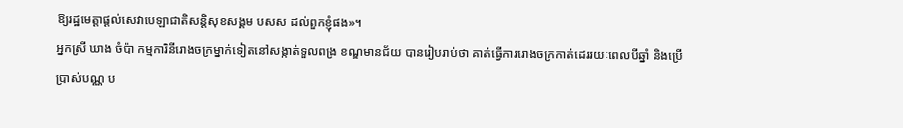ឱ្យរដ្ឋមេត្ដាផ្ដល់សេវាបេឡាជាតិសន្ដិសុខសង្គម បសស ដល់ពួកខ្ញុំផង»។
អ្នកស្រី ឃាង ចំប៉ា កម្មការិនីរោងចក្រម្នាក់ទៀតនៅសង្កាត់ទួលពង្រ ខណ្ឌមានជ័យ បានរៀបរាប់ថា គាត់ធ្វើការរោងចក្រកាត់ដេររយៈពេលបីឆ្នាំ និងប្រើប្រាស់បណ្ណ ប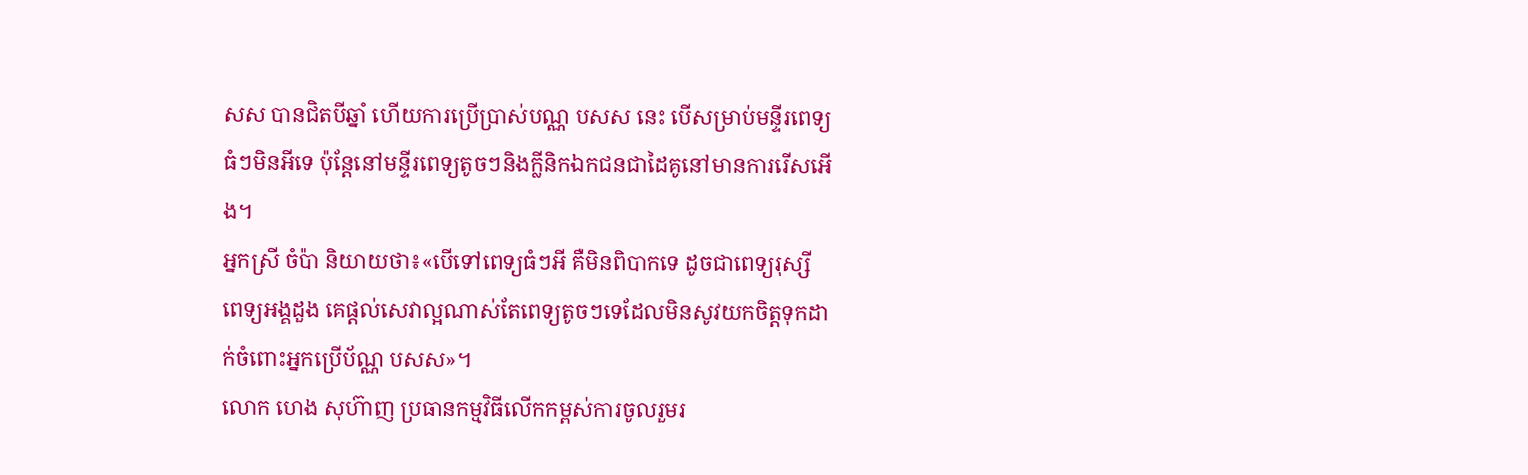សស បានជិតបីឆ្នាំ ហើយការប្រើប្រាស់បណ្ណ បសស នេះ បើសម្រាប់មន្ទីរពេទ្យធំៗមិនអីទេ ប៉ុន្តែនៅមន្ទីរពេទ្យតូចៗនិងក្លីនិកឯកជនជាដៃគូនៅមានការរើសអើង។
អ្នកស្រី ចំប៉ា និយាយថា៖«បើទៅពេទ្យធំៗអី គឺមិនពិបាកទេ ដូចជាពេទ្យរុស្សី ពេទ្យអង្គដួង គេផ្ដល់សេវាល្អណាស់តែពេទ្យតូចៗទេដែលមិនសូវយកចិត្តទុកដាក់ចំពោះអ្នកប្រើប័ណ្ណ បសស»។
លោក ហេង សុហ៊ាញ ប្រធានកម្មវិធីលើកកម្ពស់ការចូលរួមរ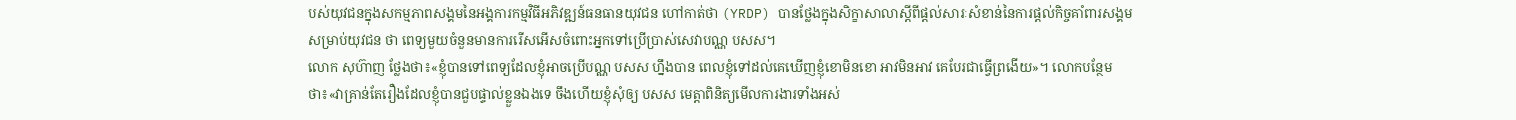បស់យុវជនក្នុងសកម្មភាពសង្គមនៃអង្គការកម្មវិធីអភិវឌ្ឍន៍ធនធានយុវជន ហៅកាត់ថា (YRDP) បានថ្លែងក្នុងសិក្ខាសាលាស្តីពីផ្តល់សារៈសំខាន់នៃការផ្តល់កិច្ចគាំពារសង្គមសម្រាប់យុវជន ថា ពេទ្យមួយចំនួនមានការរើសអើសចំពោះអ្នកទៅប្រើប្រាស់សេវាបណ្ណ បសស។
លោក សុហ៊ាញ ថ្លែងថា៖«ខ្ញុំបានទៅពេទ្យដែលខ្ញុំអាចប្រើបណ្ណ បសស ហ្នឹងបាន ពេលខ្ញុំទៅដល់គេឃើញខ្ញុំខោមិនខោ អាវមិនអាវ គេបែរជាធ្វើព្រងើយ»។ លោកបន្ថែមថា៖«វាគ្រាន់តែរឿងដែលខ្ញុំបានជួបផ្ទាល់ខ្លួនឯងទេ ចឹងហើយខ្ញុំសុំឲ្យ បសស មេត្ដាពិនិត្យមើលការងារទាំងអស់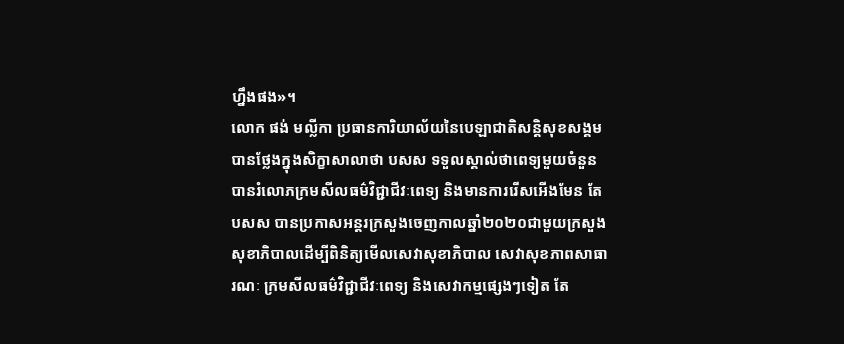ហ្នឹងផង»។
លោក ផង់ មល្លីកា ប្រធានការិយាល័យនៃបេឡាជាតិសន្ដិសុខសង្គម បានថ្លែងក្នុងសិក្ខាសាលាថា បសស ទទួលស្គាល់ថាពេទ្យមួយចំនួនបានរំលោភក្រមសីលធម៌វិជ្ជាជីវៈពេទ្យ និងមានការរើសអើងមែន តែ បសស បានប្រកាសអន្ដរក្រសួងចេញកាលឆ្នាំ២០២០ជាមួយក្រសួងសុខាភិបាលដើម្បីពិនិត្យមើលសេវាសុខាភិបាល សេវាសុខភាពសាធារណៈ ក្រមសីលធម៌វិជ្ជាជីវៈពេទ្យ និងសេវាកម្មផ្សេងៗទៀត តែ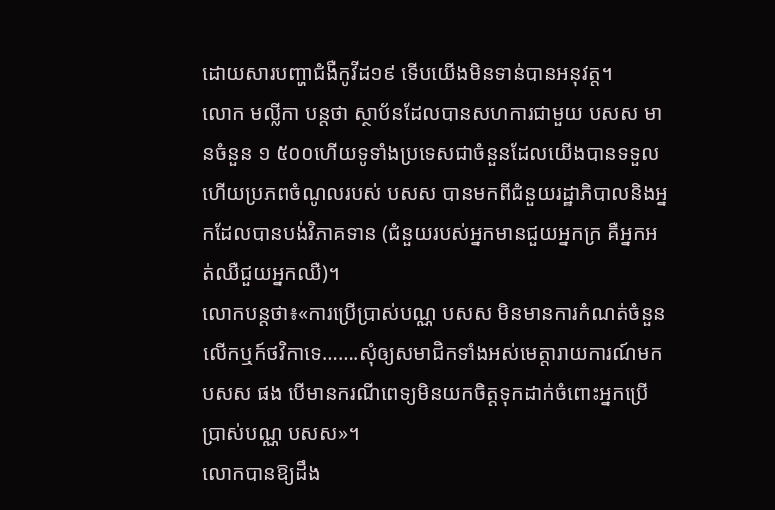ដោយសារបញ្ហាជំងឺកូវីដ១៩ ទើបយើងមិនទាន់បានអនុវត្ត។
លោក មល្លីកា បន្តថា ស្ថាប័នដែលបានសហការជាមួយ បសស មានចំនួន ១ ៥០០ហើយទូទាំងប្រទេសជាចំនួនដែលយើងបានទទួល ហើយប្រភពចំណូលរបស់ បសស បានមកពីជំនួយរដ្ឋាភិបាលនិងអ្នកដែលបានបង់វិភាគទាន (ជំនួយរបស់អ្នកមានជួយអ្នកក្រ គឺអ្នកអត់ឈឺជួយអ្នកឈឺ)។
លោកបន្ដថា៖«ការប្រើប្រាស់បណ្ណ បសស មិនមានការកំណត់ចំនួនលើកឬក៍ថវិកាទេ…….សុំឲ្យសមាជិកទាំងអស់មេត្ដារាយការណ៍មក បសស ផង បើមានករណីពេទ្យមិនយកចិត្ដទុកដាក់ចំពោះអ្នកប្រើប្រាស់បណ្ណ បសស»។
លោកបានឱ្យដឹង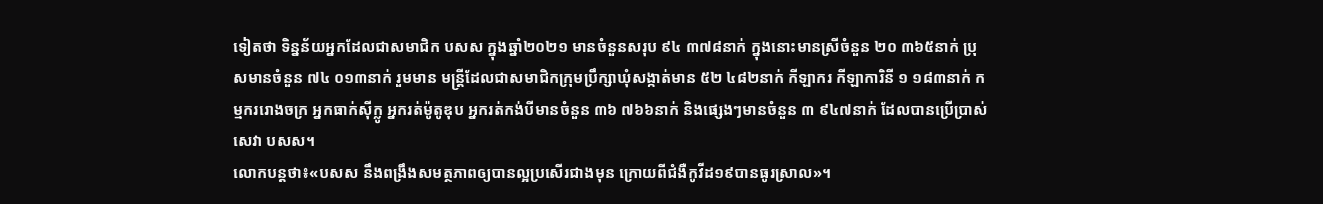ទៀតថា ទិន្នន័យអ្នកដែលជាសមាជិក បសស ក្នុងឆ្នាំ២០២១ មានចំនួនសរុប ៩៤ ៣៧៨នាក់ ក្នុងនោះមានស្រីចំនួន ២០ ៣៦៥នាក់ ប្រុសមានចំនួន ៧៤ ០១៣នាក់ រួមមាន មន្រ្ដីដែលជាសមាជិកក្រុមប្រឹក្សាឃុំសង្កាត់មាន ៥២ ៤៨២នាក់ កីឡាករ កីឡាការិនី ១ ១៨៣នាក់ កម្មកររោងចក្រ អ្នកធាក់ស៊ីក្លូ អ្នករត់ម៉ូតូឌុប អ្នករត់កង់បីមានចំនួន ៣៦ ៧៦៦នាក់ និងផ្សេងៗមានចំនួន ៣ ៩៤៧នាក់ ដែលបានប្រើប្រាស់សេវា បសស។
លោកបន្ដថា៖«បសស នឹងពង្រឹងសមត្ថភាពឲ្យបានល្អប្រសើរជាងមុន ក្រោយពីជំងឺកូវីដ១៩បានធូរស្រាល»។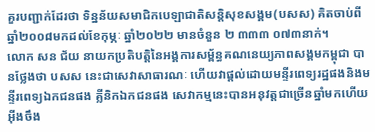គួរបញ្ជាក់ដែរថា ទិន្នន័យសមាជិកបេឡាជាតិសន្ដិសុខសង្គម(បសស) គិតចាប់ពីឆ្នាំ២០០៨មកដល់ខែកុម្ភៈ ឆ្នាំ២០២២ មានចំនួន ២ ៣៣៣ ០៧៣នាក់។
លោក សន ជ័យ នាយកប្រតិបត្ដិនៃអង្គការសម្ព័ន្ធគណនេយ្យភាពសង្គមកម្ពុជា បានថ្លែងថា បសស នេះជាសេវាសាធារណៈ ហើយវាផ្ដល់ដោយមន្ទីរពេទ្យរដ្ឋផងនិងមន្ទីរពេទ្យឯកជនផង គ្លីនិកឯកជនផង សេវាកម្មនេះបានអនុវត្តជាច្រើនឆ្នាំមកហើយ អ៊ីងចឹង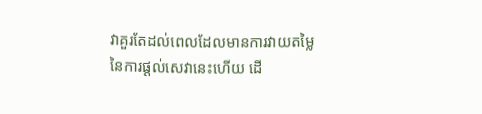វាគួរតែដល់ពេលដែលមានការវាយតម្លៃនៃការផ្ដល់សេវានេះហើយ ដើ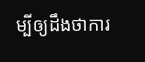ម្បីឲ្យដឹងថាការ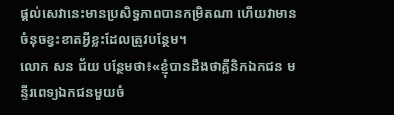ផ្ដល់សេវានេះមានប្រសិទ្ធភាពបានកម្រិតណា ហើយវាមានចំនុចខ្វះខាតអ្វីខ្លះដែលត្រូវបន្ថែម។
លោក សន ជ័យ បន្ថែមថា៖«ខ្ញុំបានដឹងថាគ្លីនិកឯកជន មន្ទីរពេទ្យឯកជនមួយចំ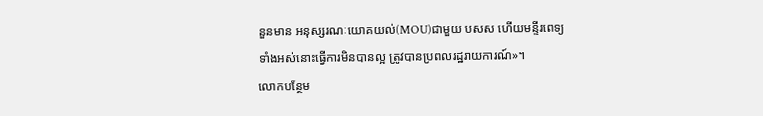នួនមាន អនុស្សរណៈយោគយល់(MOU)ជាមួយ បសស ហើយមន្ទីរពេទ្យទាំងអស់នោះធ្វើការមិនបានល្អ ត្រូវបានប្រពលរដ្ឋរាយការណ៍»។
លោកបន្ថែម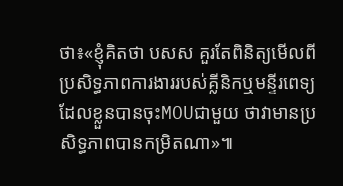ថា៖«ខ្ញុំគិតថា បសស គួរតែពិនិត្យមើលពីប្រសិទ្ធភាពការងាររបស់គ្លីនិកឬមន្ទីរពេទ្យដែលខ្លួនបានចុះMOUជាមួយ ថាវាមានប្រសិទ្ធភាពបានកម្រិតណា»៕